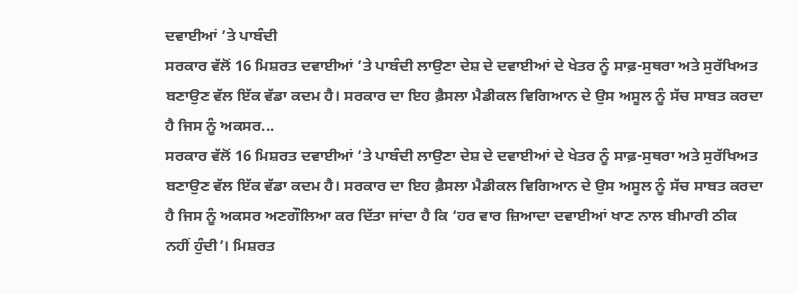ਦਵਾਈਆਂ ’ਤੇ ਪਾਬੰਦੀ
ਸਰਕਾਰ ਵੱਲੋਂ 16 ਮਿਸ਼ਰਤ ਦਵਾਈਆਂ ’ਤੇ ਪਾਬੰਦੀ ਲਾਉਣਾ ਦੇਸ਼ ਦੇ ਦਵਾਈਆਂ ਦੇ ਖੇਤਰ ਨੂੰ ਸਾਫ਼-ਸੁਥਰਾ ਅਤੇ ਸੁਰੱਖਿਅਤ ਬਣਾਉਣ ਵੱਲ ਇੱਕ ਵੱਡਾ ਕਦਮ ਹੈ। ਸਰਕਾਰ ਦਾ ਇਹ ਫ਼ੈਸਲਾ ਮੈਡੀਕਲ ਵਿਗਿਆਨ ਦੇ ਉਸ ਅਸੂਲ ਨੂੰ ਸੱਚ ਸਾਬਤ ਕਰਦਾ ਹੈ ਜਿਸ ਨੂੰ ਅਕਸਰ...
ਸਰਕਾਰ ਵੱਲੋਂ 16 ਮਿਸ਼ਰਤ ਦਵਾਈਆਂ ’ਤੇ ਪਾਬੰਦੀ ਲਾਉਣਾ ਦੇਸ਼ ਦੇ ਦਵਾਈਆਂ ਦੇ ਖੇਤਰ ਨੂੰ ਸਾਫ਼-ਸੁਥਰਾ ਅਤੇ ਸੁਰੱਖਿਅਤ ਬਣਾਉਣ ਵੱਲ ਇੱਕ ਵੱਡਾ ਕਦਮ ਹੈ। ਸਰਕਾਰ ਦਾ ਇਹ ਫ਼ੈਸਲਾ ਮੈਡੀਕਲ ਵਿਗਿਆਨ ਦੇ ਉਸ ਅਸੂਲ ਨੂੰ ਸੱਚ ਸਾਬਤ ਕਰਦਾ ਹੈ ਜਿਸ ਨੂੰ ਅਕਸਰ ਅਣਗੌਲਿਆ ਕਰ ਦਿੱਤਾ ਜਾਂਦਾ ਹੈ ਕਿ ‘ਹਰ ਵਾਰ ਜ਼ਿਆਦਾ ਦਵਾਈਆਂ ਖਾਣ ਨਾਲ ਬੀਮਾਰੀ ਠੀਕ ਨਹੀਂ ਹੁੰਦੀ’। ਮਿਸ਼ਰਤ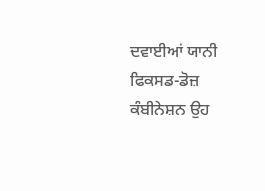ਦਵਾਈਆਂ ਯਾਨੀ ਫਿਕਸਡ-ਡੋਜ਼ ਕੰਬੀਨੇਸ਼ਨ ਉਹ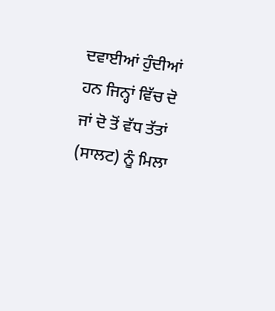ਦਵਾਈਆਂ ਹੁੰਦੀਆਂ ਹਨ ਜਿਨ੍ਹਾਂ ਵਿੱਚ ਦੋ ਜਾਂ ਦੋ ਤੋਂ ਵੱਧ ਤੱਤਾਂ (ਸਾਲਟ) ਨੂੰ ਮਿਲਾ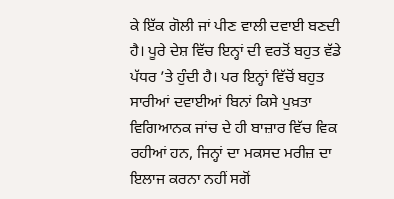ਕੇ ਇੱਕ ਗੋਲੀ ਜਾਂ ਪੀਣ ਵਾਲੀ ਦਵਾਈ ਬਣਦੀ ਹੈ। ਪੂਰੇ ਦੇਸ਼ ਵਿੱਚ ਇਨ੍ਹਾਂ ਦੀ ਵਰਤੋਂ ਬਹੁਤ ਵੱਡੇ ਪੱਧਰ ’ਤੇ ਹੁੰਦੀ ਹੈ। ਪਰ ਇਨ੍ਹਾਂ ਵਿੱਚੋਂ ਬਹੁਤ ਸਾਰੀਆਂ ਦਵਾਈਆਂ ਬਿਨਾਂ ਕਿਸੇ ਪੁਖ਼ਤਾ ਵਿਗਿਆਨਕ ਜਾਂਚ ਦੇ ਹੀ ਬਾਜ਼ਾਰ ਵਿੱਚ ਵਿਕ ਰਹੀਆਂ ਹਨ, ਜਿਨ੍ਹਾਂ ਦਾ ਮਕਸਦ ਮਰੀਜ਼ ਦਾ ਇਲਾਜ ਕਰਨਾ ਨਹੀਂ ਸਗੋਂ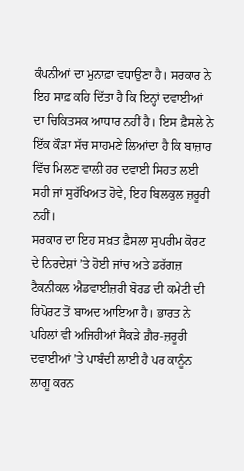ਕੰਪਨੀਆਂ ਦਾ ਮੁਨਾਫ਼ਾ ਵਧਾਉਣਾ ਹੈ। ਸਰਕਾਰ ਨੇ ਇਹ ਸਾਫ਼ ਕਹਿ ਦਿੱਤਾ ਹੈ ਕਿ ਇਨ੍ਹਾਂ ਦਵਾਈਆਂ ਦਾ ਚਿਕਿਤਸਕ ਆਧਾਰ ਨਹੀਂ ਹੈ। ਇਸ ਫ਼ੈਸਲੇ ਨੇ ਇੱਕ ਕੌੜਾ ਸੱਚ ਸਾਹਮਣੇ ਲਿਆਂਦਾ ਹੈ ਕਿ ਬਾਜ਼ਾਰ ਵਿੱਚ ਮਿਲਣ ਵਾਲੀ ਹਰ ਦਵਾਈ ਸਿਹਤ ਲਈ ਸਹੀ ਜਾਂ ਸੁਰੱਖਿਅਤ ਹੋਵੇ, ਇਹ ਬਿਲਕੁਲ ਜ਼ਰੂਰੀ ਨਹੀਂ।
ਸਰਕਾਰ ਦਾ ਇਹ ਸਖ਼ਤ ਫ਼ੈਸਲਾ ਸੁਪਰੀਮ ਕੋਰਟ ਦੇ ਨਿਰਦੇਸ਼ਾਂ ’ਤੇ ਹੋਈ ਜਾਂਚ ਅਤੇ ਡਰੱਗਜ਼ ਟੈਕਨੀਕਲ ਐਡਵਾਈਜ਼ਰੀ ਬੋਰਡ ਦੀ ਕਮੇਟੀ ਦੀ ਰਿਪੋਰਟ ਤੋਂ ਬਾਅਦ ਆਇਆ ਹੈ। ਭਾਰਤ ਨੇ ਪਹਿਲਾਂ ਵੀ ਅਜਿਹੀਆਂ ਸੈਂਕੜੇ ਗ਼ੈਰ-ਜ਼ਰੂਰੀ ਦਵਾਈਆਂ ’ਤੇ ਪਾਬੰਦੀ ਲਾਈ ਹੈ ਪਰ ਕਾਨੂੰਨ ਲਾਗੂ ਕਰਨ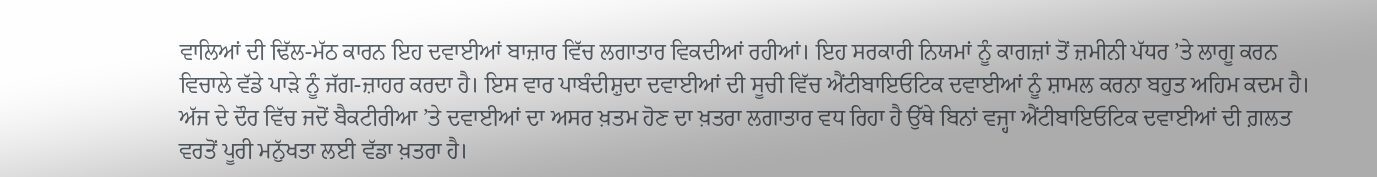ਵਾਲਿਆਂ ਦੀ ਢਿੱਲ-ਮੱਠ ਕਾਰਨ ਇਹ ਦਵਾਈਆਂ ਬਾਜ਼ਾਰ ਵਿੱਚ ਲਗਾਤਾਰ ਵਿਕਦੀਆਂ ਰਹੀਆਂ। ਇਹ ਸਰਕਾਰੀ ਨਿਯਮਾਂ ਨੂੰ ਕਾਗਜ਼ਾਂ ਤੋਂ ਜ਼ਮੀਨੀ ਪੱਧਰ ’ਤੇ ਲਾਗੂ ਕਰਨ ਵਿਚਾਲੇ ਵੱਡੇ ਪਾੜੇ ਨੂੰ ਜੱਗ-ਜ਼ਾਹਰ ਕਰਦਾ ਹੈ। ਇਸ ਵਾਰ ਪਾਬੰਦੀਸ਼ੁਦਾ ਦਵਾਈਆਂ ਦੀ ਸੂਚੀ ਵਿੱਚ ਐਂਟੀਬਾਇਓਟਿਕ ਦਵਾਈਆਂ ਨੂੰ ਸ਼ਾਮਲ ਕਰਨਾ ਬਹੁਤ ਅਹਿਮ ਕਦਮ ਹੈ। ਅੱਜ ਦੇ ਦੌਰ ਵਿੱਚ ਜਦੋਂ ਬੈਕਟੀਰੀਆ ’ਤੇ ਦਵਾਈਆਂ ਦਾ ਅਸਰ ਖ਼ਤਮ ਹੋਣ ਦਾ ਖ਼ਤਰਾ ਲਗਾਤਾਰ ਵਧ ਰਿਹਾ ਹੈ ਉੱਥੇ ਬਿਨਾਂ ਵਜ੍ਹਾ ਐਂਟੀਬਾਇਓਟਿਕ ਦਵਾਈਆਂ ਦੀ ਗ਼ਲਤ ਵਰਤੋਂ ਪੂਰੀ ਮਨੁੱਖਤਾ ਲਈ ਵੱਡਾ ਖ਼ਤਰਾ ਹੈ।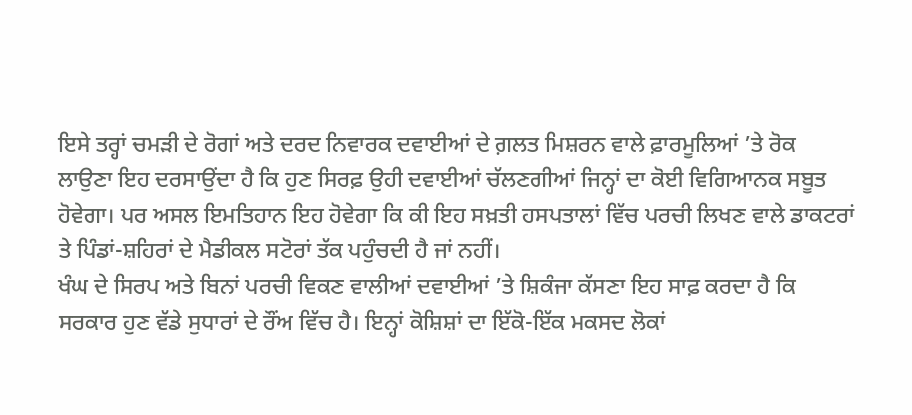ਇਸੇ ਤਰ੍ਹਾਂ ਚਮੜੀ ਦੇ ਰੋਗਾਂ ਅਤੇ ਦਰਦ ਨਿਵਾਰਕ ਦਵਾਈਆਂ ਦੇ ਗ਼ਲਤ ਮਿਸ਼ਰਨ ਵਾਲੇ ਫ਼ਾਰਮੂਲਿਆਂ ’ਤੇ ਰੋਕ ਲਾਉਣਾ ਇਹ ਦਰਸਾਉਂਦਾ ਹੈ ਕਿ ਹੁਣ ਸਿਰਫ਼ ਉਹੀ ਦਵਾਈਆਂ ਚੱਲਣਗੀਆਂ ਜਿਨ੍ਹਾਂ ਦਾ ਕੋਈ ਵਿਗਿਆਨਕ ਸਬੂਤ ਹੋਵੇਗਾ। ਪਰ ਅਸਲ ਇਮਤਿਹਾਨ ਇਹ ਹੋਵੇਗਾ ਕਿ ਕੀ ਇਹ ਸਖ਼ਤੀ ਹਸਪਤਾਲਾਂ ਵਿੱਚ ਪਰਚੀ ਲਿਖਣ ਵਾਲੇ ਡਾਕਟਰਾਂ ਤੇ ਪਿੰਡਾਂ-ਸ਼ਹਿਰਾਂ ਦੇ ਮੈਡੀਕਲ ਸਟੋਰਾਂ ਤੱਕ ਪਹੁੰਚਦੀ ਹੈ ਜਾਂ ਨਹੀਂ।
ਖੰਘ ਦੇ ਸਿਰਪ ਅਤੇ ਬਿਨਾਂ ਪਰਚੀ ਵਿਕਣ ਵਾਲੀਆਂ ਦਵਾਈਆਂ ’ਤੇ ਸ਼ਿਕੰਜਾ ਕੱਸਣਾ ਇਹ ਸਾਫ਼ ਕਰਦਾ ਹੈ ਕਿ ਸਰਕਾਰ ਹੁਣ ਵੱਡੇ ਸੁਧਾਰਾਂ ਦੇ ਰੌਂਅ ਵਿੱਚ ਹੈ। ਇਨ੍ਹਾਂ ਕੋਸ਼ਿਸ਼ਾਂ ਦਾ ਇੱਕੋ-ਇੱਕ ਮਕਸਦ ਲੋਕਾਂ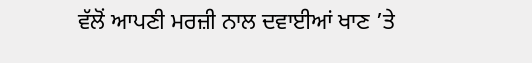ਵੱਲੋਂ ਆਪਣੀ ਮਰਜ਼ੀ ਨਾਲ ਦਵਾਈਆਂ ਖਾਣ ’ਤੇ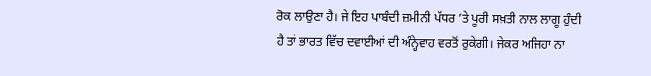ਰੋਕ ਲਾਉਣਾ ਹੈ। ਜੇ ਇਹ ਪਾਬੰਦੀ ਜ਼ਮੀਨੀ ਪੱਧਰ ’ਤੇ ਪੂਰੀ ਸਖ਼ਤੀ ਨਾਲ ਲਾਗੂ ਹੁੰਦੀ ਹੈ ਤਾਂ ਭਾਰਤ ਵਿੱਚ ਦਵਾਈਆਂ ਦੀ ਅੰਨ੍ਹੇਵਾਹ ਵਰਤੋਂ ਰੁਕੇਗੀ। ਜੇਕਰ ਅਜਿਹਾ ਨਾ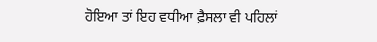ਹੋਇਆ ਤਾਂ ਇਹ ਵਧੀਆ ਫ਼ੈਸਲਾ ਵੀ ਪਹਿਲਾਂ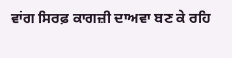ਵਾਂਗ ਸਿਰਫ਼ ਕਾਗਜ਼ੀ ਦਾਅਵਾ ਬਣ ਕੇ ਰਹਿ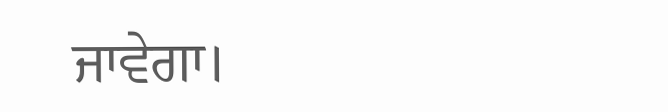ਜਾਵੇਗਾ।